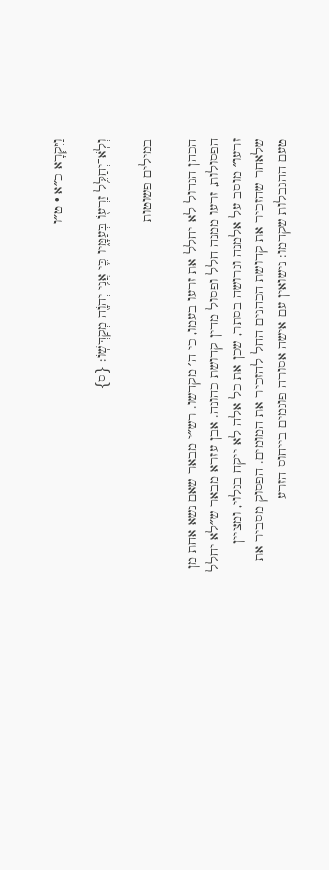וַיִּקְרָא כ״א · ט״ו

וְלֹֽא־יְחַלֵּ֥ל זַרְע֖וֹ בְּעַמָּ֑יו כִּ֛י אֲנִ֥י יְהֹוָ֖ה מְקַדְּשֽׁוֹ׃ {ס}

במילים פשוטות

הכהן הגדול לא יחלל את זרעו בעמו, כי ה׳ מקדשו. רש״י מבאר שאם נשא אחת מן הפסולות, זרעו ממנה חלל ופסול מדין קדושת כהונה. אבן עזרא מבאר ש״לא יחלל זרעו״ מוסב על אלמנה וגרושה בסתר, שכן את כל אלה לא ייקח בגלוי, ומציין שלאחר שהזכיר את קדושת הכהנים החל להזכיר את המומים. הפסוק מסביר את טעם ההגבלות שקדמו: נישואין עם אישה אסורה פוגמים בייחוס הזרע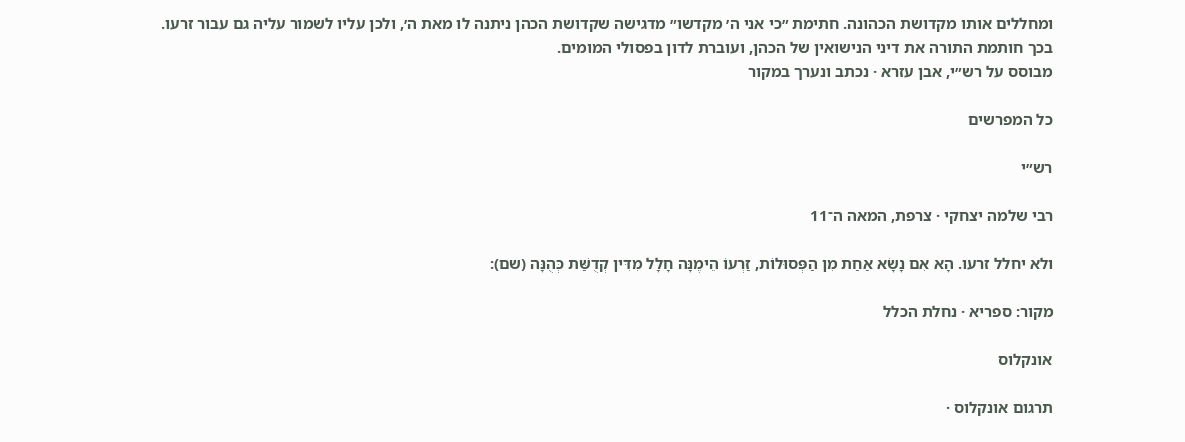ומחללים אותו מקדושת הכהונה. חתימת ״כי אני ה׳ מקדשו״ מדגישה שקדושת הכהן ניתנה לו מאת ה׳, ולכן עליו לשמור עליה גם עבור זרעו. בכך חותמת התורה את דיני הנישואין של הכהן, ועוברת לדון בפסולי המומים.
מבוסס על רש״י, אבן עזרא · נכתב ונערך במקור

כל המפרשים

רש״י

רבי שלמה יצחקי · צרפת, המאה ה־11

ולא יחלל זרעו. הָא אִם נָשָׂא אַחַת מִן הַפְּסוּלוֹת, זַרְעוֹ הֵימֶנָּה חָלָל מִדִּין קְדֻשַּׁת כְּהֻנָּה (שם):

מקור: ספריא · נחלת הכלל

אונקלוס

תרגום אונקלוס ·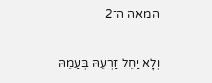המאה ה־2

וְלָא יַחֵל זַרְעֵהּ בְּעַמֵהּ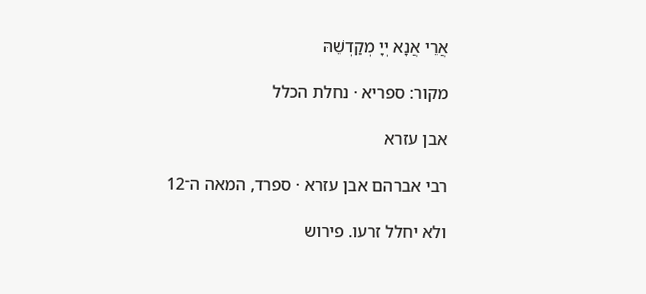אֲרֵי אֲנָא יְיָ מְקַדְשֵׁהּ

מקור: ספריא · נחלת הכלל

אבן עזרא

רבי אברהם אבן עזרא · ספרד, המאה ה־12

ולא יחלל זרעו. פירוש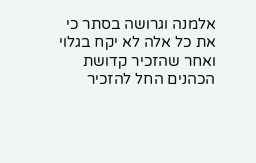אלמנה וגרושה בסתר כי את כל אלה לא יקח בגלוי ואחר שהזכיר קדושת הכהנים החל להזכיר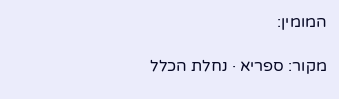המומין:

מקור: ספריא · נחלת הכלל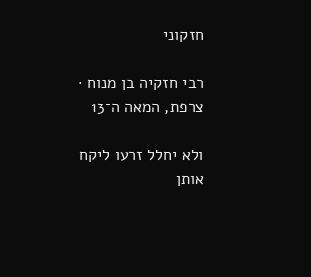חזקוני

רבי חזקיה בן מנוח · צרפת, המאה ה־13

ולא יחלל זרעו ליקח אותן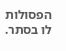הפסולות לו בסתר.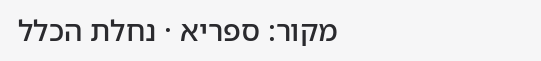מקור: ספריא · נחלת הכלל